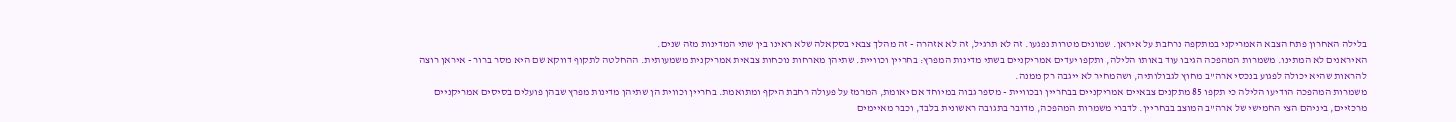בלילה האחרון פתח הצבא האמריקני במתקפה נרחבת על איראן. שמונים מטרות נפגעו. זה לא תרגיל, זה לא אזהרה - זה מהלך צבאי בסקאלה שלא ראינו בין שתי המדינות מזה שנים.
האיראנים לא המתינו. משמרות המהפכה הגיבו עוד באותו הלילה, ותקפו יעדים אמריקניים בשתי מדינות המפרץ: בחריין וכוויית. שתיהן מארחות נוכחות צבאית אמריקנית משמעותית. ההחלטה לתקוף דווקא שם היא מסר ברור - איראן רוצה להראות שהיא יכולה לפגוע בנכסי ארה"ב מחוץ לגבולותיה, ושהמחיר לא ייגבה רק ממנה.
משמרות המהפכה הודיעו הלילה כי תקפו 85 מתקנים צבאיים אמריקניים בבחריין ובכוויית - מספר גבוה במיוחד אם יאומת, המרמז על פעולה רחבת היקף ומתואמת. בחריין וכווית הן שתיהן מדינות מפרץ שבהן פועלים בסיסים אמריקניים מרכזיים, ביניהם הצי החמישי של ארה"ב המוצב בבחריין. לדברי משמרות המהפכה, מדובר בתגובה ראשונית בלבד, וכבר מאיימים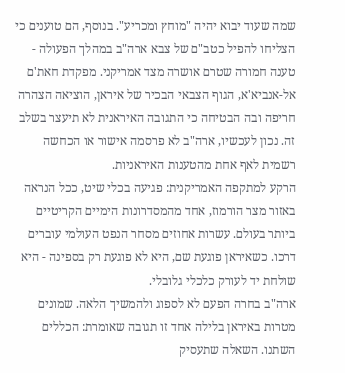שמה שעוד יבוא יהיה "מוחץ ומכריע". בנוסף, הם טוענים כי הצליחו להפיל כטב"ם של צבא ארה"ב במהלך הפעולה - טענה חמורה שטרם אושרה מצד אמריקני. מפקדת חאת'ם אל-אנביא'א, הגוף הצבאי הבכיר של איראן, הוציאה הצהרה חריפה ובה הבטיחה כי התגובה האיראנית לא תיעצר בשלב זה. נכון לעכשיו, ארה"ב לא פרסמה אישור או הכחשה רשמית לאף אחת מהטענות האיראניות.
הרקע למתקפה האמריקנית: פגיעה בכלי שיט, ככל הנראה באזור מצר הורמוז, אחד מהמסדרונות הימיים הקריטיים ביותר בעולם. עשרות אחוזים מסחר הנפט העולמי עוברים דרכו. כשאיראן פוגעת שם, היא לא פוגעת רק בספינה - היא שולחת יד לעורק כלכלי גלובלי.
ארה"ב בחרה הפעם לא לספוג ולהמשיך הלאה. שמונים מטרות באיראן בלילה אחד זו תגובה שאומרת: הכללים השתנו. השאלה שתעסיק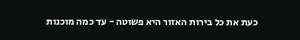כעת את כל בירות האזור היא פשוטה - עד כמה מוכנות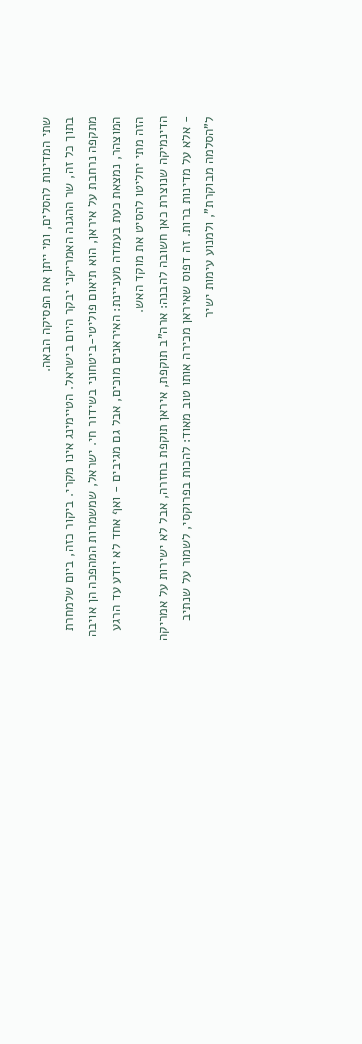שתי המדינות להסלים, ומי ייתן את הפסיקה הבאה.
בתוך כל זה, שר ההגנה האמריקני יבקר היום בישראל. הטיימינג אינו מקרי. ביקור כזה, ביום שלמחרת מתקפה נרחבת על איראן, הוא תיאום פוליטי-ביטחוני בשידור חי. ישראל, שמשמרות המהפכה הן אויבה המוצהר, נמצאת כעת בעמדה מעניינת: האיראנים מוכים, אבל גם מגיבים - ואף אחד לא יודע עד הרגע הזה מתי יחליטו להסיט את מוקד האש.
הדינמיקה שנוצרת כאן חשובה להבנה: ארה"ב תוקפת, איראן תוקפת בחזרה, אבל לא ישירות על אמריקה - אלא על מדינות ברות. זה דפוס שאיראן מכירה אותו טוב מאוד: להכות בפרוקסי, לשמור על שנתיב ל"הסלמה מבוקרת", ולמנוע עימות ישיר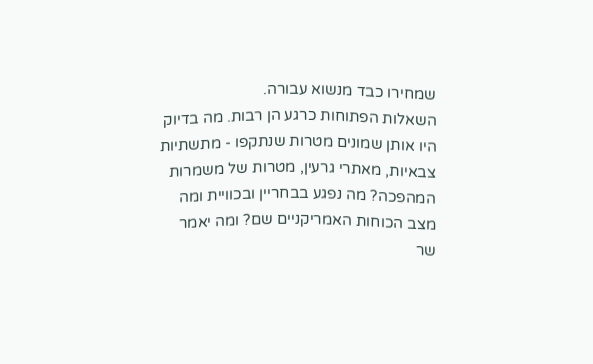שמחירו כבד מנשוא עבורה.
השאלות הפתוחות כרגע הן רבות. מה בדיוק היו אותן שמונים מטרות שנתקפו - מתשתיות צבאיות, מאתרי גרעין, מטרות של משמרות המהפכה? מה נפגע בבחריין ובכוויית ומה מצב הכוחות האמריקניים שם? ומה יאמר שר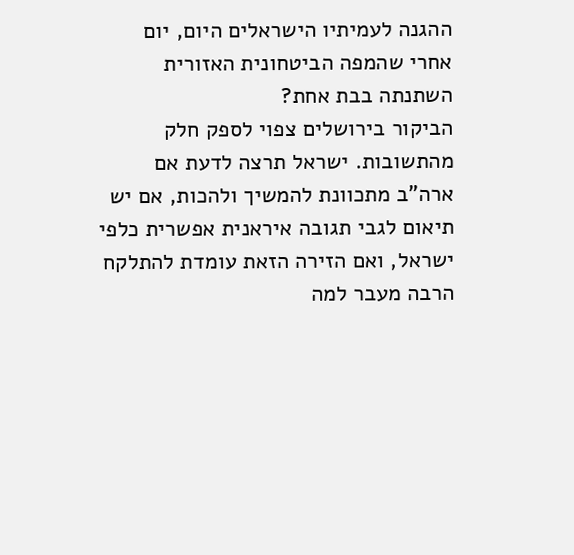ההגנה לעמיתיו הישראלים היום, יום אחרי שהמפה הביטחונית האזורית השתנתה בבת אחת?
הביקור בירושלים צפוי לספק חלק מהתשובות. ישראל תרצה לדעת אם ארה"ב מתכוונת להמשיך ולהכות, אם יש תיאום לגבי תגובה איראנית אפשרית כלפי ישראל, ואם הזירה הזאת עומדת להתלקח הרבה מעבר למה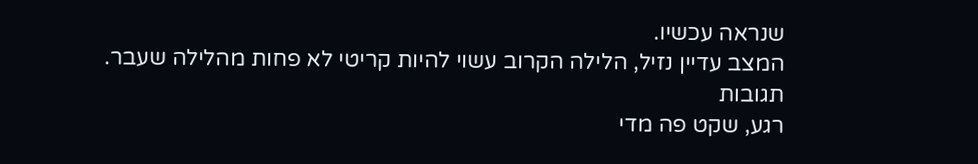שנראה עכשיו.
המצב עדיין נזיל, הלילה הקרוב עשוי להיות קריטי לא פחות מהלילה שעבר.
תגובות
רגע, שקט פה מדי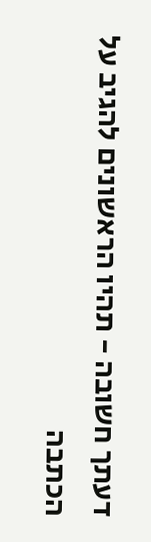דעתך חשובה - תהיו הראשונים להגיב על הכתבה